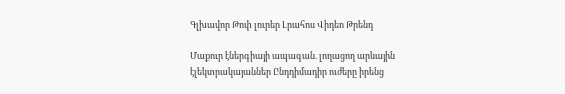Գլխավոր Թոփ լուրեր Լրահոս Վիդեո Թրենդ

Մաքուր էներգիայի ապագան. լողացող արևային էլեկտրակայաններ Ընդդիմադիր ուժերը իրենց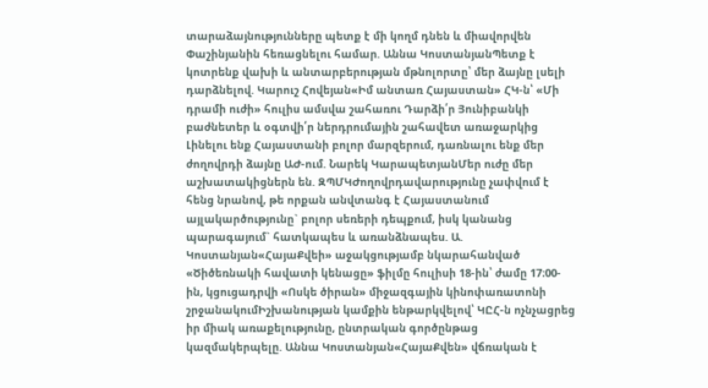տարաձայնությունները պետք է մի կողմ դնեն և միավորվեն Փաշինյանին հեռացնելու համար. Աննա ԿոստանյանՊետք է կոտրենք վախի և անտարբերության մթնոլորտը՝ մեր ձայնը լսելի դարձնելով. Կարուշ Հովեյան«Իմ անտառ Հայաստան» ՀԿ-ն՝ «Մի դրամի ուժի» հուլիս ամսվա շահառու Դարձի՛ր Յունիբանկի բաժնետեր և օգտվի՛ր ներդրումային շահավետ առաջարկից Լինելու ենք Հայաստանի բոլոր մարզերում, դառնալու ենք մեր ժողովրդի ձայնը ԱԺ-ում. Նարեկ ԿարապետյանՄեր ուժը մեր աշխատակիցներն են. ԶՊՄԿԺողովրդավարությունը չափվում է հենց նրանով, թե որքան անվտանգ է Հայաստանում այլակարծությունը` բոլոր սեռերի դեպքում, իսկ կանանց պարագայում` հատկապես և առանձնապես. Ա. Կոստանյան«ՀայաՔվեի» աջակցությամբ նկարահանված «Ծիծեռնակի հավատի կենացը» ֆիլմը հուլիսի 18-ին՝ ժամը 17։00-ին, կցուցադրվի «Ոսկե ծիրան» միջազգային կինոփառատոնի շրջանակումԻշխանության կամքին ենթարկվելով՝ ԿԸՀ-ն ոչնչացրեց իր միակ առաքելությունը, ընտրական գործընթաց կազմակերպելը. Աննա Կոստանյան«ՀայաՔվեն» վճռական է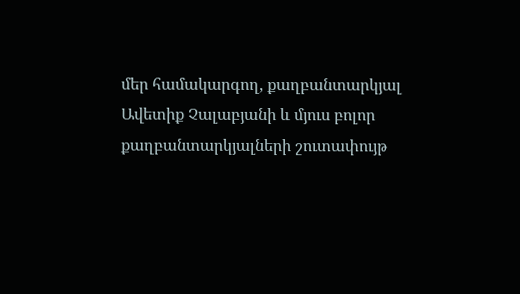մեր համակարգող, քաղբանտարկյալ Ավետիք Չալաբյանի և մյուս բոլոր քաղբանտարկյալների շուտափույթ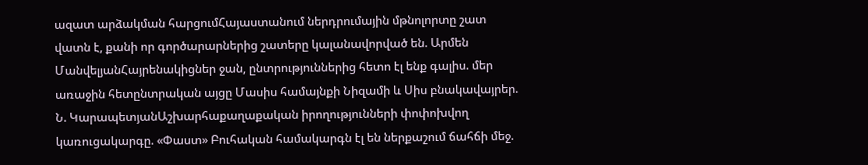ազատ արձակման հարցումՀայաստանում ներդրումային մթնոլորտը շատ վատն է, քանի որ գործարարներից շատերը կալանավորված են. Արմեն ՄանվելյանՀայրենակիցներ ջան, ընտրություններից հետո էլ ենք գալիս. մեր առաջին հետընտրական այցը Մասիս համայնքի Նիզամի և Սիս բնակավայրեր. Ն. ԿարապետյանԱշխարհաքաղաքական իրողությունների փոփոխվող կառուցակարգը. «Փաստ» Բուհական համակարգն էլ են ներքաշում ճահճի մեջ.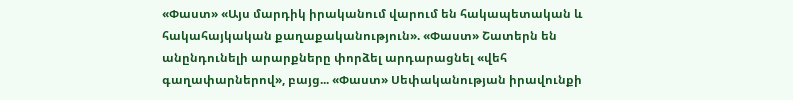«Փաստ» «Այս մարդիկ իրականում վարում են հակապետական և հակահայկական քաղաքականություն». «Փաստ» Շատերն են անընդունելի արարքները փորձել արդարացնել «վեհ գաղափարներով», բայց... «Փաստ» Սեփականության իրավունքի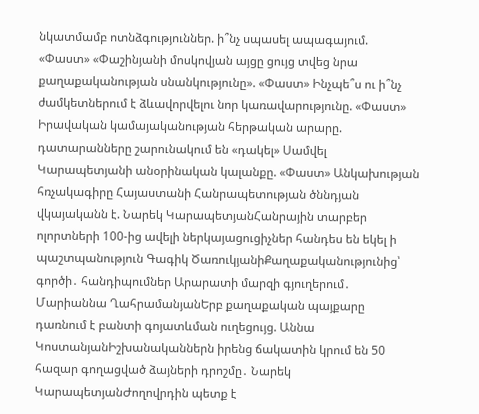նկատմամբ ոտնձգություններ. ի՞նչ սպասել ապագայում. «Փաստ» «Փաշինյանի մոսկովյան այցը ցույց տվեց նրա քաղաքականության սնանկությունը». «Փաստ» Ինչպե՞ս ու ի՞նչ ժամկետներում է ձևավորվելու նոր կառավարությունը. «Փաստ» Իրավական կամայականության հերթական արարը. դատարանները շարունակում են «դակել» Սամվել Կարապետյանի անօրինական կալանքը. «Փաստ» Անկախության հռչակագիրը Հայաստանի Հանրապետության ծննդյան վկայականն է. Նարեկ ԿարապետյանՀանրային տարբեր ոլորտների 100-ից ավելի ներկայացուցիչներ հանդես են եկել ի պաշտպանություն Գագիկ ԾառուկյանիՔաղաքականությունից՝ գործի․ հանդիպումներ Արարատի մարզի գյուղերում․ Մարիաննա ՂահրամանյանԵրբ քաղաքական պայքարը դառնում է բանտի գոյատևման ուղեցույց. Աննա ԿոստանյանԻշխանականներն իրենց ճակատին կրում են 50 հազար գողացված ձայների դրոշմը․ Նարեկ ԿարապետյանԺողովրդին պետք է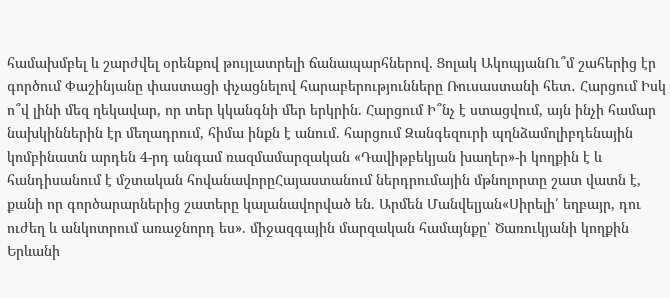համախմբել և շարժվել օրենքով թույլատրելի ճանապարհներով. Ցոլակ ԱկոպյանՈւ՞մ շահերից էր գործում Փաշինյանը փաստացի փչացնելով հարաբերությունները Ռուսաստանի հետ․ Հարցում Իսկ ո՞վ լինի մեզ ղեկավար, որ տեր կկանգնի մեր երկրին. Հարցում Ի՞նչ է ստացվում, այն ինչի համար նախկիններին էր մեղադրում, հիմա ինքն է անում. հարցում Զանգեզուրի պղնձամոլիբդենային կոմբինատն արդեն 4-րդ անգամ ռազմամարզական «Դավիթբեկյան խաղեր»-ի կողքին է և հանդիսանում է մշտական հովանավորըՀայաստանում ներդրումային մթնոլորտը շատ վատն է, քանի որ գործարարներից շատերը կալանավորված են. Արմեն Մանվելյան«Սիրելի՛ եղբայր, դու ուժեղ և անկոտրում առաջնորդ ես». միջազգային մարզական համայնքը՝ Ծառուկյանի կողքին Երևանի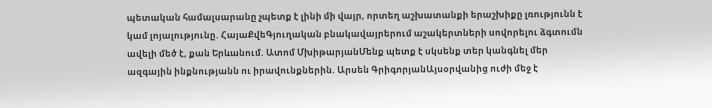պետական համալսարանը չպետք է լինի մի վայր, որտեղ աշխատանքի երաշխիքը լռությունն է կամ լոյալությունը. ՀայաՔվեԳյուղական բնակավայրերում աշակերտների սովորելու ձգտումն ավելի մեծ է, քան Երևանում. Ատոմ ՄխիթարյանՄենք պետք է սկսենք տեր կանգնել մեր ազգային ինքնությանն ու իրավունքներին. Արսեն ԳրիգորյանԱյսօրվանից ուժի մեջ է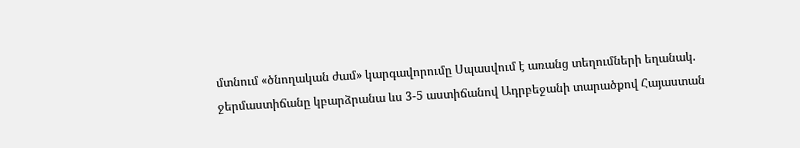մտնում «ծնողական ժամ» կարգավորումը Սպասվում է առանց տեղումների եղանակ. ջերմաստիճանը կբարձրանա ևս 3-5 աստիճանով Ադրբեջանի տարածքով Հայաստան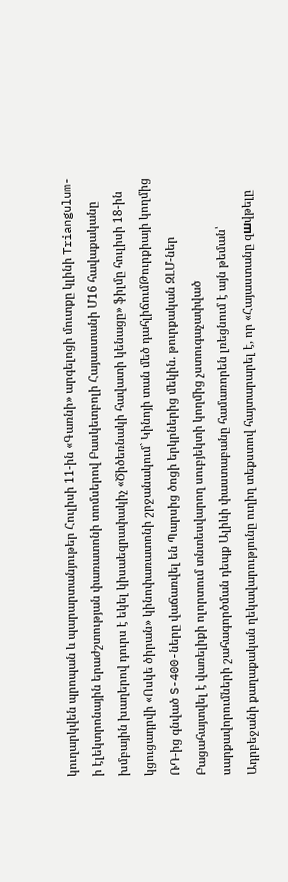կուղարկվեն պրոպան և պարարտանյութեր Հուլիսի 11-ին «Գառնի» արգելոցի մուտքը կլինի Triangulum-ի էլեկտրոնային երաժշտության փառատոնի տոմսերով Բասկետբոլի Հայաստանի Մ16 հավաքականը խմբային խաղերով դուրս է եկել կիսաեզրափակիչ «Ծիծեռնակի հավատի կենացը» ֆիլմը հուլիսի 18-ին կցուցադրվի «Ոսկե ծիրան» կինոփառատոնի շրջանակում` Կինոյի տան մեծ դահլիճումԹուրքիայի կողմից ՌԴ-ից գնված S-400-ները վաճառվել են Պարսից ծոցի երկրներից մեկին. թուրքական ԶԼՄ-ներ Բացահայտվել է վառելիքի ոլորտում տնտեսվարող սուբյեկտի կողմից չստուգաչափված սարքավորումների շահագործման դեպք Ալիևի փաստաբանը համառորեն լռեցնում է այն թեման՝ Ադրբեջանի քաղաքական ղեկավարությունը ուղիղ տեքստով հայտարարել է, որ «Հայաստանը զшվթելը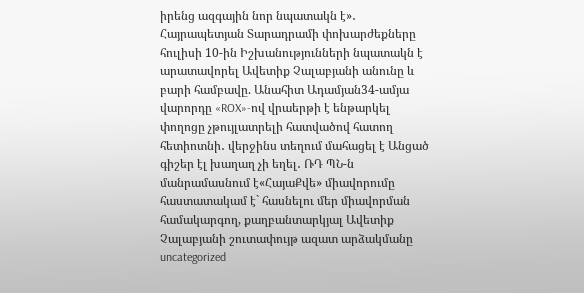իրենց ազգային նոր նպատակն է»․ Հայրապետյան Տարադրամի փոխարժեքները հուլիսի 10-ին Իշխանությունների նպատակն է արատավորել Ավետիք Չալաբյանի անունը և բարի համբավը. Անահիտ Ադամյան34-ամյա վարորդը «ROX»-ով վրաերթի է ենթարկել փողոցը չթույլատրելի հատվածով հատող հետիոտնի․ վերջինս տեղում մահացել է Անցած գիշեր էլ խաղաղ չի եղել․ ՌԴ ՊՆ-ն մանրամասնում է«ՀայաՔվե» միավորումը հաստատակամ է` հասնելու մեր միավորման համակարգող, քաղբանտարկյալ Ավետիք Չալաբյանի շուտափույթ ազատ արձակմանը
uncategorized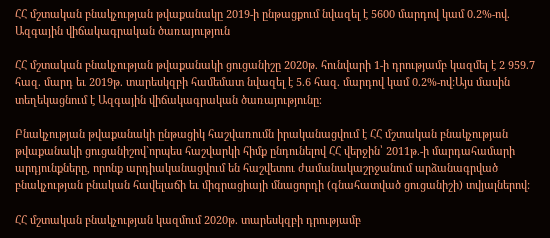ՀՀ մշտական բնակչության թվաքանակը 2019-ի ընթացքում նվազել է 5600 մարդով կամ 0.2%-ով. Ազգային վիճակագրական ծառայություն

ՀՀ մշտական բնակչության թվաքանակի ցուցանիշը 2020թ. հունվարի 1-ի դրությամբ կազմել է 2 959.7 հազ. մարդ եւ 2019թ. տարեսկզբի համեմատ նվազել է 5.6 հազ. մարդով կամ 0.2%-ով:Այս մասին տեղեկացնում է Ազգային վիճակագրական ծառայությունը։

Բնակչության թվաքանակի ընթացիկ հաշվառումն իրականացվում է ՀՀ մշտական բնակչության թվաքանակի ցուցանիշով`որպես հաշվարկի հիմք ընդունելով ՀՀ վերջին՝ 2011թ.-ի մարդահամարի արդյունքները, որոնք արդիականացվում են հաշվետու ժամանակաշրջանում արձանագրված բնակչության բնական հավելաճի եւ միգրացիայի մնացորդի (գնահատված ցուցանիշի) տվյալներով:

ՀՀ մշտական բնակչության կազմում 2020թ. տարեսկզբի դրությամբ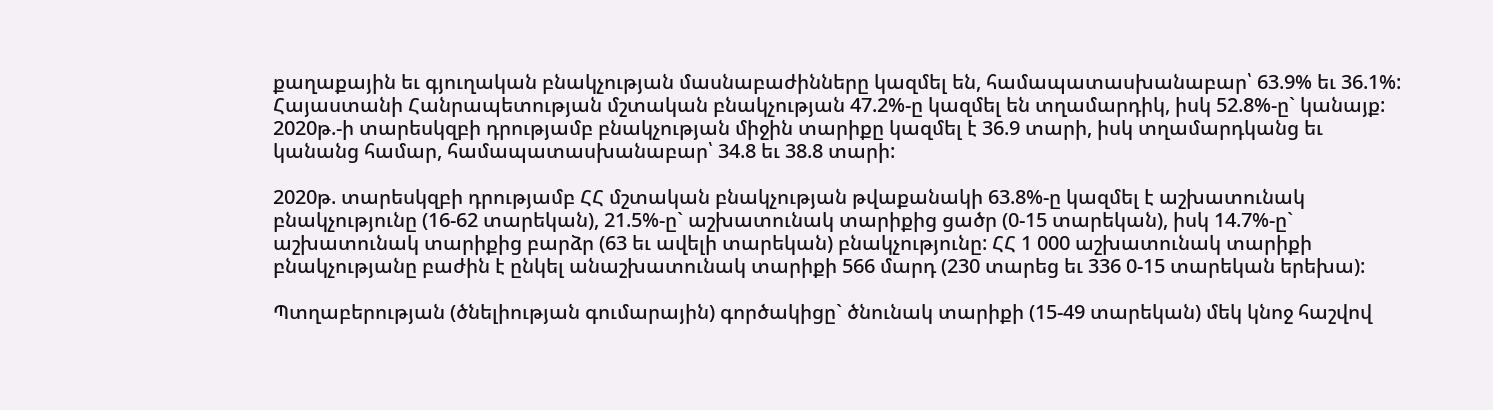քաղաքային եւ գյուղական բնակչության մասնաբաժինները կազմել են, համապատասխանաբար՝ 63.9% եւ 36.1%: Հայաստանի Հանրապետության մշտական բնակչության 47.2%-ը կազմել են տղամարդիկ, իսկ 52.8%-ը` կանայք: 2020թ.-ի տարեսկզբի դրությամբ բնակչության միջին տարիքը կազմել է 36.9 տարի, իսկ տղամարդկանց եւ կանանց համար, համապատասխանաբար՝ 34.8 եւ 38.8 տարի:

2020թ. տարեսկզբի դրությամբ ՀՀ մշտական բնակչության թվաքանակի 63.8%-ը կազմել է աշխատունակ բնակչությունը (16-62 տարեկան), 21.5%-ը` աշխատունակ տարիքից ցածր (0-15 տարեկան), իսկ 14.7%-ը` աշխատունակ տարիքից բարձր (63 եւ ավելի տարեկան) բնակչությունը: ՀՀ 1 000 աշխատունակ տարիքի բնակչությանը բաժին է ընկել անաշխատունակ տարիքի 566 մարդ (230 տարեց եւ 336 0-15 տարեկան երեխա):

Պտղաբերության (ծնելիության գումարային) գործակիցը` ծնունակ տարիքի (15-49 տարեկան) մեկ կնոջ հաշվով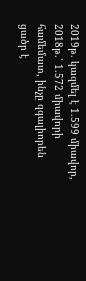2019թ. կազմել է 1.599 միավոր, 2018թ.՝ 1.572 միավորի համեմատ, ինչը զգալիորեն ցածր է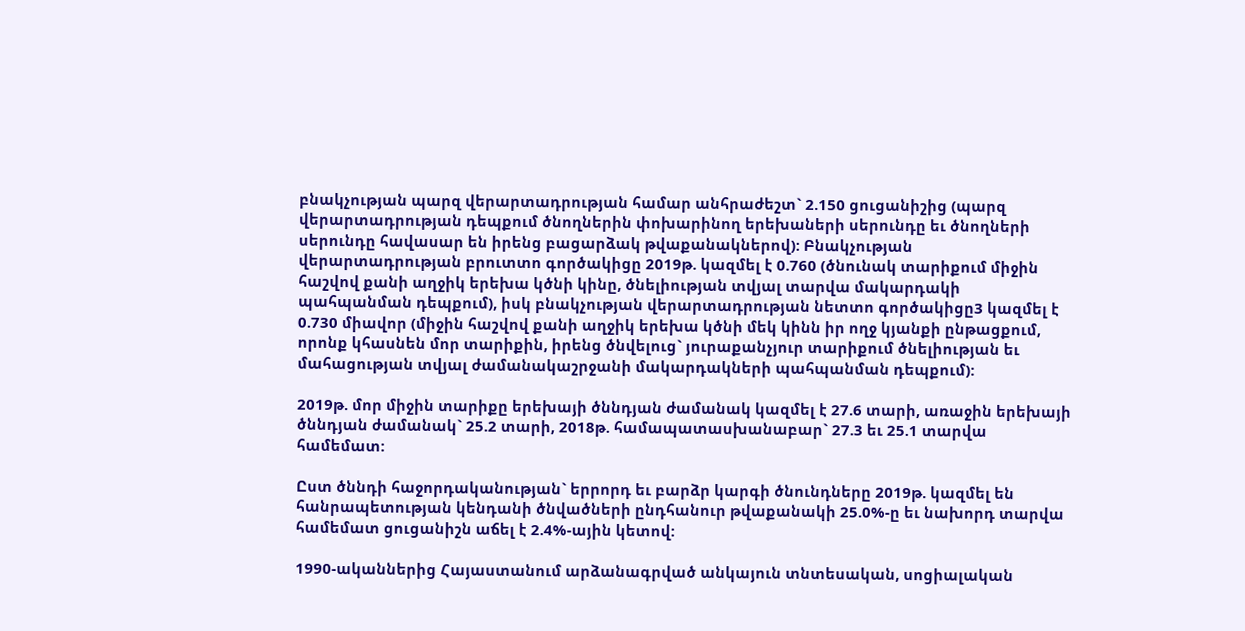բնակչության պարզ վերարտադրության համար անհրաժեշտ` 2.150 ցուցանիշից (պարզ վերարտադրության դեպքում ծնողներին փոխարինող երեխաների սերունդը եւ ծնողների սերունդը հավասար են իրենց բացարձակ թվաքանակներով): Բնակչության վերարտադրության բրուտտո գործակիցը 2019թ. կազմել է 0.760 (ծնունակ տարիքում միջին հաշվով քանի աղջիկ երեխա կծնի կինը, ծնելիության տվյալ տարվա մակարդակի պահպանման դեպքում), իսկ բնակչության վերարտադրության նետտո գործակիցը3 կազմել է 0.730 միավոր (միջին հաշվով քանի աղջիկ երեխա կծնի մեկ կինն իր ողջ կյանքի ընթացքում, որոնք կհասնեն մոր տարիքին, իրենց ծնվելուց` յուրաքանչյուր տարիքում ծնելիության եւ մահացության տվյալ ժամանակաշրջանի մակարդակների պահպանման դեպքում):

2019թ. մոր միջին տարիքը երեխայի ծննդյան ժամանակ կազմել է 27.6 տարի, առաջին երեխայի ծննդյան ժամանակ` 25.2 տարի, 2018թ. համապատասխանաբար` 27.3 եւ 25.1 տարվա համեմատ:

Ըստ ծննդի հաջորդականության` երրորդ եւ բարձր կարգի ծնունդները 2019թ. կազմել են հանրապետության կենդանի ծնվածների ընդհանուր թվաքանակի 25.0%-ը եւ նախորդ տարվա համեմատ ցուցանիշն աճել է 2.4%-ային կետով:

1990-ականներից Հայաստանում արձանագրված անկայուն տնտեսական, սոցիալական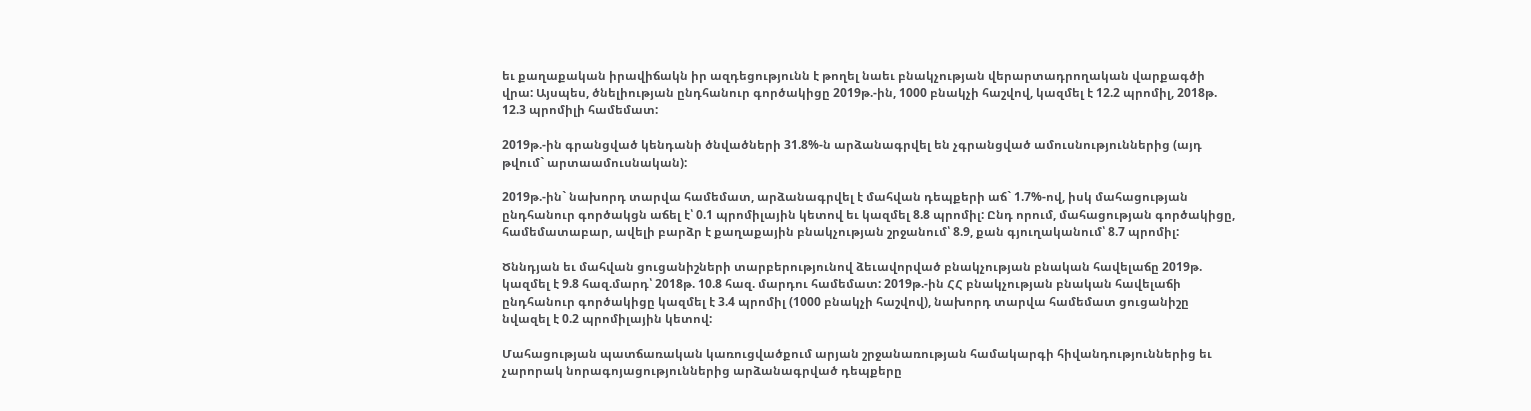եւ քաղաքական իրավիճակն իր ազդեցությունն է թողել նաեւ բնակչության վերարտադրողական վարքագծի վրա: Այսպես, ծնելիության ընդհանուր գործակիցը 2019թ.-ին, 1000 բնակչի հաշվով, կազմել է 12.2 պրոմիլ, 2018թ. 12.3 պրոմիլի համեմատ:

2019թ.-ին գրանցված կենդանի ծնվածների 31.8%-ն արձանագրվել են չգրանցված ամուսնություններից (այդ թվում` արտաամուսնական):

2019թ.-ին` նախորդ տարվա համեմատ, արձանագրվել է մահվան դեպքերի աճ` 1.7%-ով, իսկ մահացության ընդհանուր գործակցն աճել է՝ 0.1 պրոմիլային կետով եւ կազմել 8.8 պրոմիլ: Ընդ որում, մահացության գործակիցը, համեմատաբար, ավելի բարձր է քաղաքային բնակչության շրջանում՝ 8.9, քան գյուղականում՝ 8.7 պրոմիլ:

Ծննդյան եւ մահվան ցուցանիշների տարբերությունով ձեւավորված բնակչության բնական հավելաճը 2019թ. կազմել է 9.8 հազ.մարդ՝ 2018թ. 10.8 հազ. մարդու համեմատ: 2019թ.-ին ՀՀ բնակչության բնական հավելաճի ընդհանուր գործակիցը կազմել է 3.4 պրոմիլ (1000 բնակչի հաշվով), նախորդ տարվա համեմատ ցուցանիշը նվազել է 0.2 պրոմիլային կետով:

Մահացության պատճառական կառուցվածքում արյան շրջանառության համակարգի հիվանդություններից եւ չարորակ նորագոյացություններից արձանագրված դեպքերը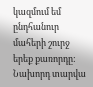կազմում եմ ընդհանուր մահերի շուրջ երեք քառորդը: Նախորդ տարվա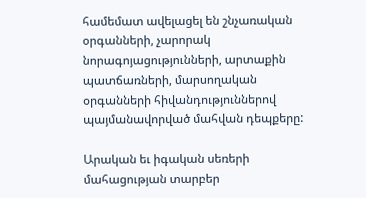համեմատ ավելացել են շնչառական օրգանների, չարորակ նորագոյացությունների, արտաքին պատճառների, մարսողական օրգանների հիվանդություններով պայմանավորված մահվան դեպքերը:

Արական եւ իգական սեռերի մահացության տարբեր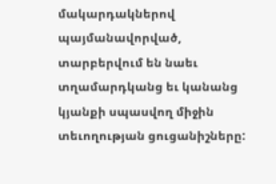մակարդակներով պայմանավորված, տարբերվում են նաեւ տղամարդկանց եւ կանանց կյանքի սպասվող միջին տեւողության ցուցանիշները: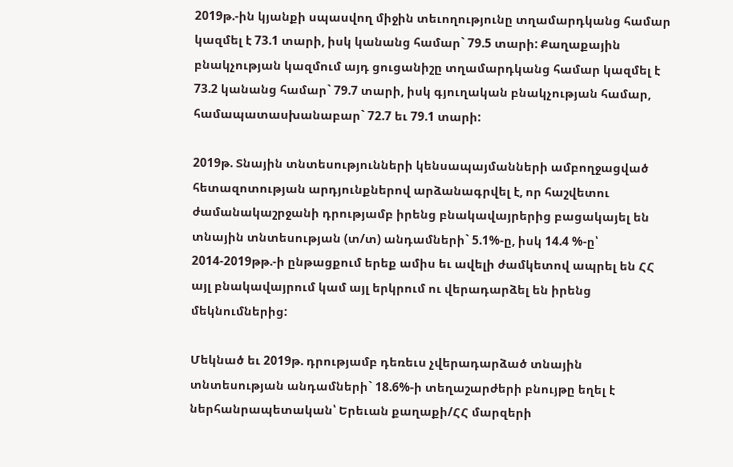2019թ.-ին կյանքի սպասվող միջին տեւողությունը տղամարդկանց համար կազմել է 73.1 տարի, իսկ կանանց համար` 79.5 տարի: Քաղաքային բնակչության կազմում այդ ցուցանիշը տղամարդկանց համար կազմել է 73.2 կանանց համար` 79.7 տարի, իսկ գյուղական բնակչության համար, համապատասխանաբար` 72.7 եւ 79.1 տարի:

2019թ. Տնային տնտեսությունների կենսապայմանների ամբողջացված հետազոտության արդյունքներով արձանագրվել է, որ հաշվետու ժամանակաշրջանի դրությամբ իրենց բնակավայրերից բացակայել են տնային տնտեսության (տ/տ) անդամների` 5.1%-ը, իսկ 14.4 %-ը՝ 2014-2019թթ.-ի ընթացքում երեք ամիս եւ ավելի ժամկետով ապրել են ՀՀ այլ բնակավայրում կամ այլ երկրում ու վերադարձել են իրենց մեկնումներից:

Մեկնած եւ 2019թ. դրությամբ դեռեւս չվերադարձած տնային տնտեսության անդամների` 18.6%-ի տեղաշարժերի բնույթը եղել է ներհանրապետական՝ Երեւան քաղաքի/ՀՀ մարզերի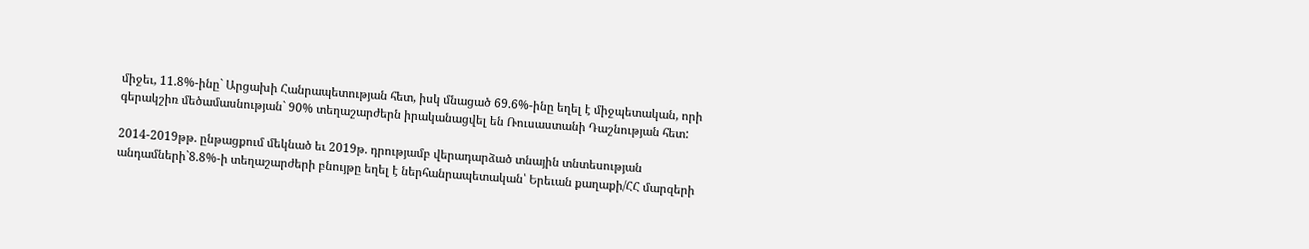միջեւ, 11.8%-ինը` Արցախի Հանրապետության հետ, իսկ մնացած 69.6%-ինը եղել է միջպետական, որի գերակշիռ մեծամասնության` 90% տեղաշարժերն իրականացվել են Ռուսաստանի Դաշնության հետ:

2014-2019թթ. ընթացքում մեկնած եւ 2019թ. դրությամբ վերադարձած տնային տնտեսության անդամների`8.8%-ի տեղաշարժերի բնույթը եղել է ներհանրապետական՝ Երեւան քաղաքի/ՀՀ մարզերի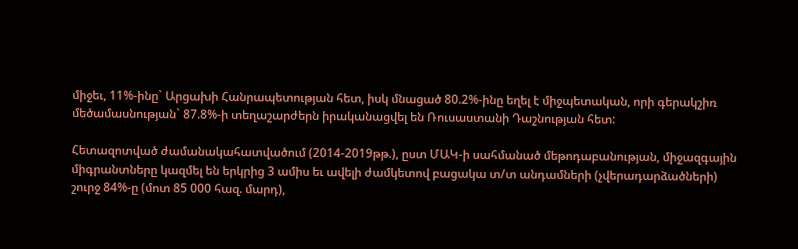միջեւ, 11%-ինը` Արցախի Հանրապետության հետ, իսկ մնացած 80.2%-ինը եղել է միջպետական, որի գերակշիռ մեծամասնության` 87.8%-ի տեղաշարժերն իրականացվել են Ռուսաստանի Դաշնության հետ:

Հետազոտված ժամանակահատվածում (2014-2019թթ.), ըստ ՄԱԿ-ի սահմանած մեթոդաբանության, միջազգային միգրանտները կազմել են երկրից 3 ամիս եւ ավելի ժամկետով բացակա տ/տ անդամների (չվերադարձածների) շուրջ 84%-ը (մոտ 85 000 հազ. մարդ),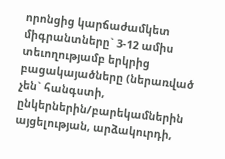որոնցից կարճաժամկետ միգրանտները` 3-12 ամիս տեւողությամբ երկրից բացակայածները (ներառված չեն` հանգստի, ընկերներին/բարեկամներին այցելության, արձակուրդի,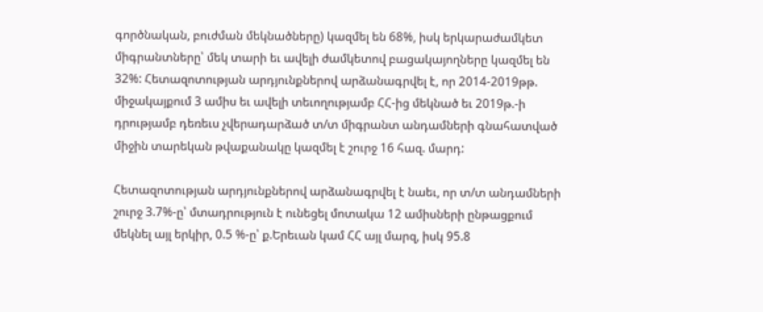գործնական, բուժման մեկնածները) կազմել են 68%, իսկ երկարաժամկետ միգրանտները՝ մեկ տարի եւ ավելի ժամկետով բացակայողները կազմել են 32%: Հետազոտության արդյունքներով արձանագրվել է, որ 2014-2019թթ. միջակայքում 3 ամիս եւ ավելի տեւողությամբ ՀՀ-ից մեկնած եւ 2019թ.-ի դրությամբ դեռեւս չվերադարձած տ/տ միգրանտ անդամների գնահատված միջին տարեկան թվաքանակը կազմել է շուրջ 16 հազ. մարդ:

Հետազոտության արդյունքներով արձանագրվել է նաեւ, որ տ/տ անդամների շուրջ 3.7%-ը՝ մտադրություն է ունեցել մոտակա 12 ամիսների ընթացքում մեկնել այլ երկիր, 0.5 %-ը՝ ք.Երեւան կամ ՀՀ այլ մարզ, իսկ 95.8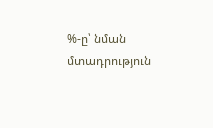%-ը՝ նման մտադրություն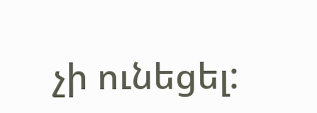չի ունեցել: